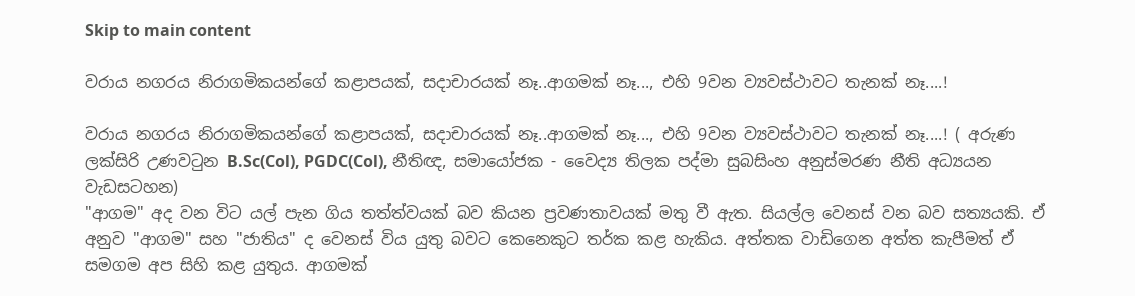Skip to main content

වරාය නගරය නිරාගමිකයන්ගේ කළාපයක්, සදාචාරයක් නෑ..ආගමක් නෑ..., එහි 9වන ව්‍යවස්ථාවට තැනක් නෑ....!

වරාය නගරය නිරාගමිකයන්ගේ කළාපයක්, සදාචාරයක් නෑ..ආගමක් නෑ..., එහි 9වන ව්‍යවස්ථාවට තැනක් නෑ....! ( අරුණ ලක්සිරි උණවටුන B.Sc(Col), PGDC(Col), නීතිඥ, සමායෝජක - වෛද්‍ය තිලක පද්මා සුබසිංහ අනුස්මරණ නීති අධ්‍යයන වැඩසටහන)
"ආගම" අද වන විට යල් පැන ගිය තත්ත්වයක් බව කියන ප්‍රවණතාවයක් මතු වී ඇත. සියල්ල වෙනස් වන බව සත්‍යයකි. ඒ අනුව "ආගම" සහ "ජාතිය" ද වෙනස් විය යුතු බවට කෙනෙකුට තර්ක කළ හැකිය. අත්තක වාඩිගෙන අත්ත කැපීමත් ඒ සමගම අප සිහි කළ යුතුය. ආගමක්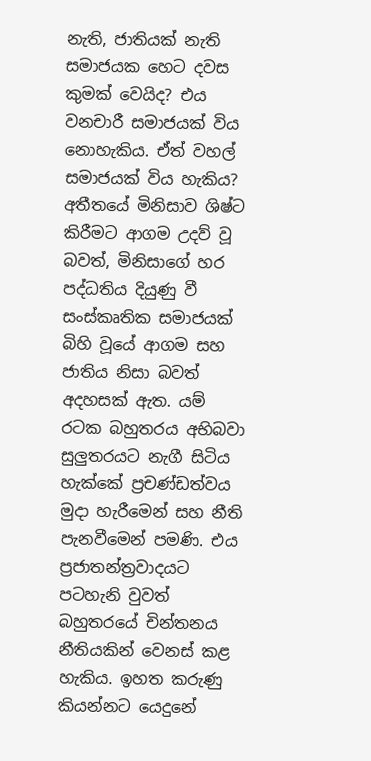නැති, ජාතියක් නැති සමාජයක හෙට දවස කුමක් වෙයිද? එය වනචාරී සමාජයක් විය නොහැකිය. ඒත් වහල් සමාජයක් විය හැකිය? අතීතයේ මිනිසාව ශිෂ්ට කිරීමට ආගම උදව් වූ බවත්, මිනිසාගේ හර පද්ධතිය දියුණු වී සංස්කෘතික සමාජයක් බිහි වූයේ ආගම සහ ජාතිය නිසා බවත් අදහසක් ඇත. යම් රටක බහුතරය අභිබවා සුලුතරයට නැගී සිටිය හැක්කේ ප්‍රචණ්ඩත්වය මුදා හැරීමෙන් සහ නීති පැනවීමෙන් පමණි. එය ප්‍රජාතන්ත්‍රවාදයට පටහැනි වුවත් බහුතරයේ චින්තනය නීතියකින් වෙනස් කළ හැකිය. ඉහත කරුණු කියන්නට යෙදුනේ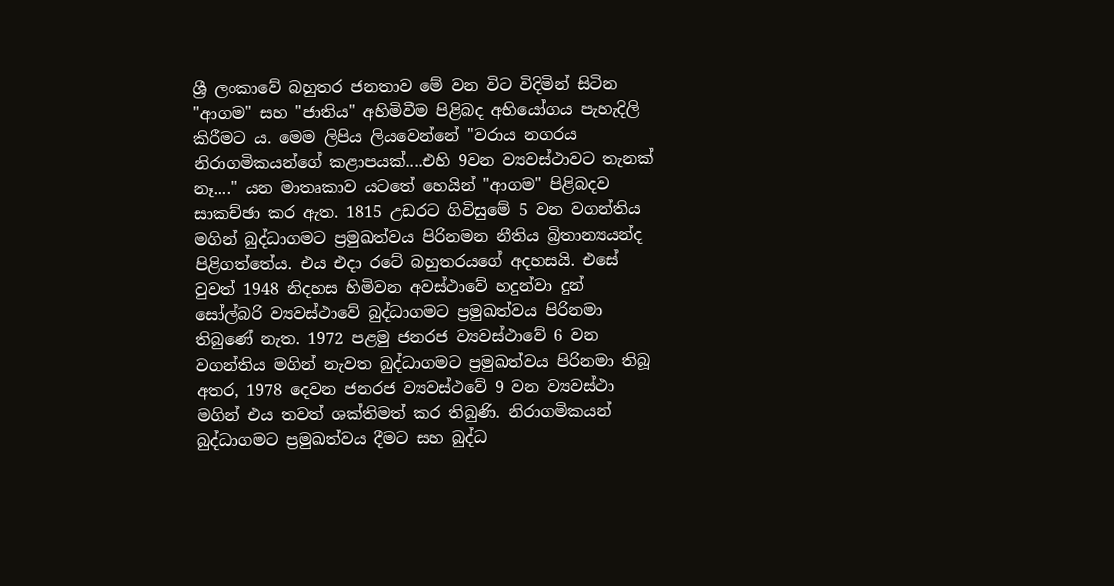ශ්‍රී ලංකාවේ බහුතර ජනතාව මේ වන විට විදිමින් සිටින "ආගම" සහ "ජාතිය" අහිමිවීම පිළිබද අභියෝගය පැහැදිලි කිරීමට ය. මෙම ලිපිය ලියවෙන්නේ "වරාය නගරය නිරාගමිකයන්ගේ කළාපයක්....එහි 9වන ව්‍යවස්ථාවට තැනක් නෑ...." යන මාතෘකාව යටතේ හෙයින් "ආගම" පිළිබදව සාකච්ඡා කර ඇත. 1815 උඩරට ගිවිසුමේ 5 වන වගන්තිය මගින් බුද්ධාගමට ප්‍රමුඛත්වය පිරිනමන නීතිය බ්‍රිතාන්‍යයන්ද පිළිගත්තේය. එය එදා රටේ බහුතරයගේ අදහසයි. එසේ වුවත් 1948 නිදහස හිමිවන අවස්ථාවේ හදුන්වා දුන් සෝල්බරි ව්‍යවස්ථාවේ බුද්ධාගමට ප්‍රමුඛත්වය පිරිනමා තිබුණේ නැත. 1972 පළමු ජනරජ ව්‍යවස්ථාවේ 6 වන වගන්තිය මගින් නැවත බුද්ධාගමට ප්‍රමුඛත්වය පිරිනමා තිබූ අතර, 1978 දෙවන ජනරජ ව්‍යවස්ථවේ 9 වන ව්‍යවස්ථා මගින් එය තවත් ශක්තිමත් කර තිබුණි. නිරාගමිකයන් බුද්ධාගමට ප්‍රමුඛත්වය දීමට සහ බුද්ධ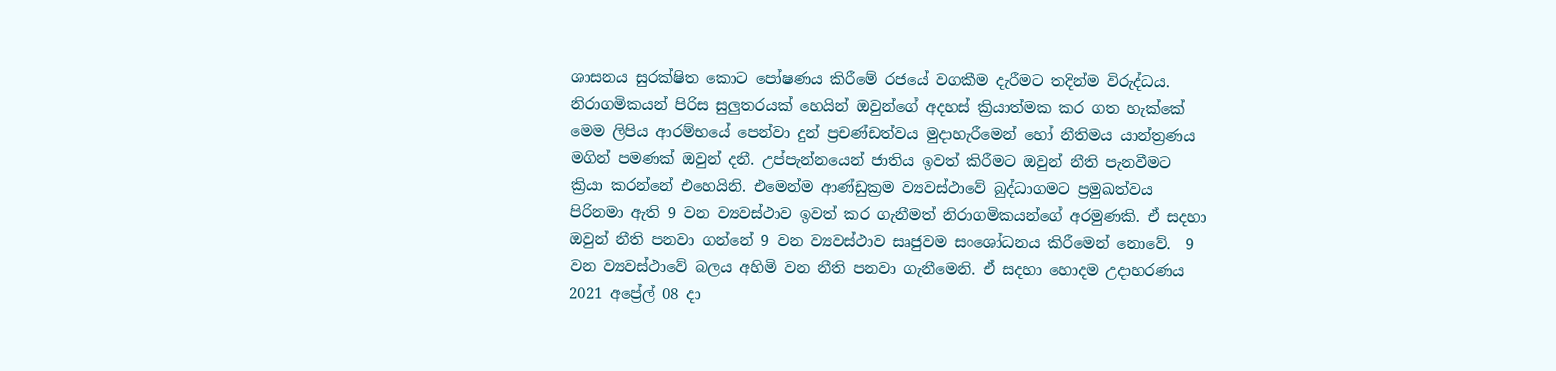ශාසනය සුරක්ෂිත කොට පෝෂණය කිරීමේ රජයේ වගකීම දැරීමට තදින්ම විරුද්ධය. නිරාගමිකයන් පිරිස සුලුතරයක් හෙයින් ඔවුන්ගේ අදහස් ක්‍රියාත්මක කර ගත හැක්කේ මෙම ලිපිය ආරම්භයේ පෙන්වා දුන් ප්‍රචණ්ඩත්වය මුදාහැරීමෙන් හෝ නීතිමය යාන්ත්‍රණය මගින් පමණක් ඔවුන් දනී. උප්පැන්නයෙන් ජාතිය ඉවත් කිරීමට ඔවුන් නීති පැනවීමට ක්‍රියා කරන්නේ එහෙයිනි. එමෙන්ම ආණ්ඩුක්‍රම ව්‍යවස්ථාවේ බුද්ධාගමට ප්‍රමුඛත්වය පිරිනමා ඇති 9 වන ව්‍යවස්ථාව ඉවත් කර ගැනීමත් නිරාගමිකයන්ගේ අරමුණකි. ඒ සදහා ඔවුන් නීති පනවා ගන්නේ 9 වන ව්‍යවස්ථාව සෘජුවම සංශෝධනය කිරීමෙන් නොවේ.  9 වන ව්‍යවස්ථාවේ බලය අහිමි වන නීති පනවා ගැනීමෙනි. ඒ සදහා හොදම උදාහරණය 2021 අප්‍රේල් 08 දා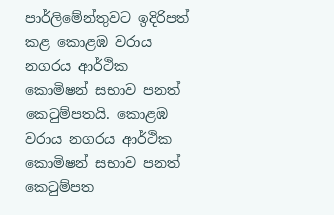පාර්ලිමේන්තුවට ඉදිරිපත් කළ කොළඹ වරාය නගරය ආර්ථික කොමිෂන් සභාව පනත් කෙටුම්පතයි. කොළඹ වරාය නගරය ආර්ථික කොමිෂන් සභාව පනත් කෙටුම්පත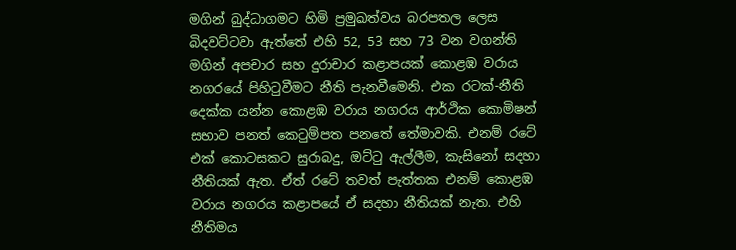මගින් බුද්ධාගමට හිමි ප්‍රමුඛත්වය බරපතල ලෙස බිදවට්ටවා ඇත්තේ එහි 52, 53 සහ 73 වන වගන්ති මගින් අපචාර සහ දුරාචාර කළාපයක් කොළඹ වරාය නගරයේ පිහිටුවීමට නීති පැනවීමෙනි. එක රටක්-නීති දෙක්ක යන්න කොළඹ වරාය නගරය ආර්ථික කොමිෂන් සභාව පනත් කෙටුම්පත පනතේ තේමාවකි. එනම් රටේ එක් කොටසකට සුරාබදු, ඔට්ටු ඇල්ලීම, කැසිනෝ සදහා නීතියක් ඇත. ඒත් රටේ තවත් පැත්තක එනම් කොළඹ වරාය නගරය කළාපයේ ඒ සදහා නීතියක් නැත. එහි නීතිමය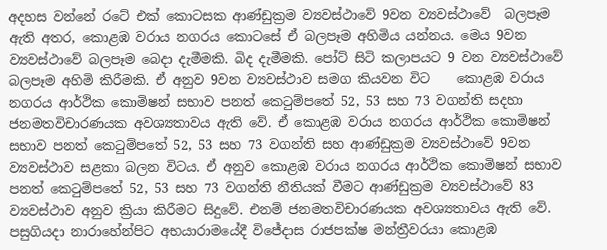අදහස වන්නේ රටේ එක් කොටසක ආණ්ඩුක්‍රම ව්‍යවස්ථාවේ 9වන ව්‍යවස්ථාවේ  බලපෑම ඇති අතර, කොළඹ වරාය නගරය කොටසේ ඒ බලපෑම අහිමිය යන්නය. මෙය 9වන ව්‍යවස්ථාවේ බලපෑම බෙදා දැමීමකි. බිද දැමීමකි. පෝට් සිටි කලාපයට 9 වන ව්‍යවස්ථාවේ බලපෑම අහිමි කිරීමකි. ඒ අනුව 9වන ව්‍යවස්ථාව සමග කියවන විට    කොළඹ වරාය නගරය ආර්ථික කොමිෂන් සභාව පනත් කෙටුම්පතේ 52, 53 සහ 73 වගන්ති සදහා ජනමතවිචාරණයක අවශ්‍යතාවය ඇති වේ. ඒ කොළඹ වරාය නගරය ආර්ථික කොමිෂන් සභාව පනත් කෙටුම්පතේ 52, 53 සහ 73 වගන්ති සහ ආණ්ඩුක්‍රම ව්‍යවස්ථාවේ 9වන ව්‍යවස්ථාව සළකා බලන විටය. ඒ අනුව කොළඹ වරාය නගරය ආර්ථික කොමිෂන් සභාව පනත් කෙටුම්පතේ 52, 53 සහ 73 වගන්ති නීතියක් වීමට ආණ්ඩුක්‍රම ව්‍යවස්ථාවේ 83 ව්‍යවස්ථාව අනුව ක්‍රියා කිරීමට සිදුවේ. එනම් ජනමතවිචාරණයක අවශ්‍යතාවය ඇති වේ. පසුගියදා නාරාහේන්පිට අභයාරාමයේදී විජේදාස රාජපක්ෂ මන්ත්‍රීවරයා කොළඹ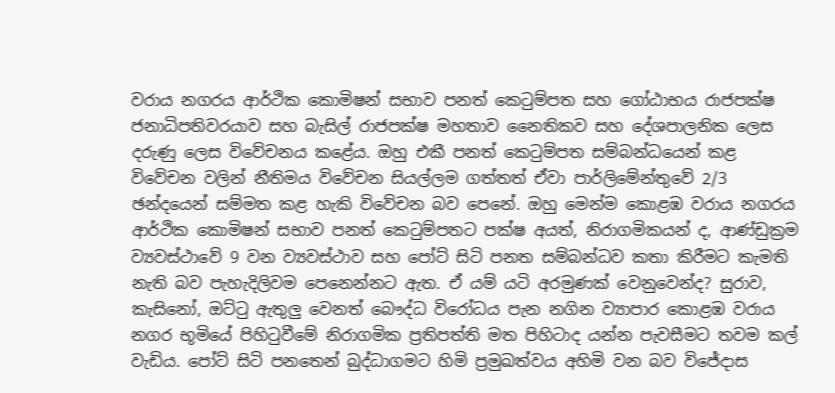වරාය නගරය ආර්ථික කොමිෂන් සභාව පනත් කෙටුම්පත සහ ගෝඨාභය රාජපක්ෂ ජනාධිපතිවරයාව සහ බැසිල් රාජපක්ෂ මහතාව නෛතිකව සහ දේශපාලනික ලෙස දරුණු ලෙස විවේචනය කළේය. ඔහු එකී පනත් කෙටුම්පත සම්බන්ධයෙන් කළ විවේචන වලින් නීතිමය විවේචන සියල්ලම ගත්තත් ඒවා පාර්ලිමේන්තුවේ 2/3 ඡන්දයෙන් සම්මත කළ හැකි විවේචන බව පෙනේ. ඔහු මෙන්ම කොළඹ වරාය නගරය ආර්ථික කොමිෂන් සභාව පනත් කෙටුම්පතට පක්ෂ අයත්, නිරාගමිකයන් ද, ආණ්ඩුක්‍රම ව්‍යවස්ථාවේ 9 වන ව්‍යවස්ථාව සහ පෝට් සිටි පනත සම්බන්ධව කතා කිරීමට කැමති නැති බව පැහැදිලිවම පෙනෙන්නට ඇත. ඒ යම් යටි අරමුණක් වෙනුවෙන්ද? සුරාව, කැසිනෝ, ඔට්ටු ඇතුලු වෙනත් බෞද්ධ විරෝධය පැන නගින ව්‍යාපාර කොළඹ වරාය නගර භූමියේ පිහිටුවීමේ නිරාගමික ප්‍රතිපත්ති මත පිහිටාද යන්න පැවසීමට තවම කල් වැඩිය. පෝට් සිටි පනතෙන් බුද්ධාගමට හිමි ප්‍රමුඛත්වය අහිමි වන බව විජේදාස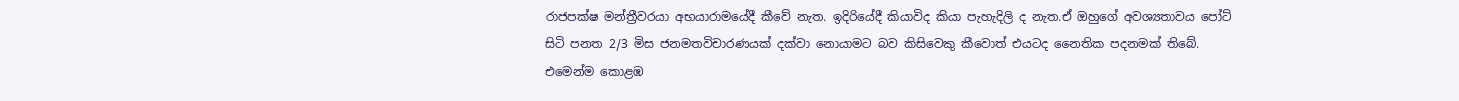රාජපක්ෂ මන්ත්‍රීවරයා අභයාරාමයේදී කීවේ නැත. ඉදිරියේදී කියාවිද කියා පැහැදිලි ද නැත.ඒ ඔහුගේ අවශ්‍යතාවය පෝට් සිටි පනත 2/3 මිස ජනමතවිචාරණයක් දක්වා නොයාමට බව කිසිවෙකු කීවොත් එයටද නෛතික පදනමක් තිබේ. එමෙන්ම කොළඹ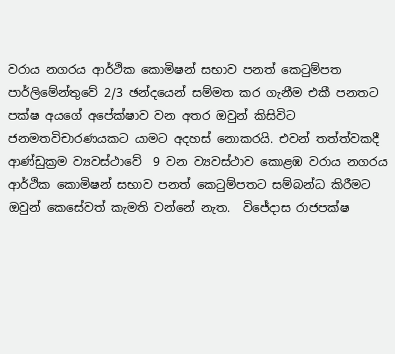වරාය නගරය ආර්ථික කොමිෂන් සභාව පනත් කෙටුම්පත පාර්ලිමේන්තුවේ 2/3 ඡන්දයෙන් සම්මත කර ගැනීම එකී පනතට පක්ෂ අයගේ අපේක්ෂාව වන අතර ඔවුන් කිසිවිට ජනමතවිචාරණයකට යාමට අදහස් නොකරයි. එවන් තත්ත්වකදී ආණ්ඩුක්‍රම ව්‍යවස්ථාවේ  9 වන ව්‍යවස්ථාව කොළඹ වරාය නගරය ආර්ථික කොමිෂන් සභාව පනත් කෙටුම්පතට සම්බන්ධ කිරීමට ඔවුන් කෙසේවත් කැමති වන්නේ නැත.  විජේදාස රාජපක්ෂ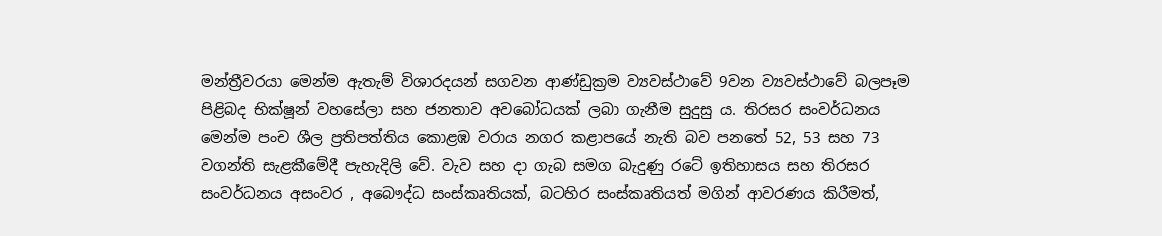මන්ත්‍රීවරයා මෙන්ම ඇතැම් විශාරදයන් සගවන ආණ්ඩුක්‍රම ව්‍යවස්ථාවේ 9වන ව්‍යවස්ථාවේ බලපෑම පිළිබද භික්ෂූන් වහසේලා සහ ජනතාව අවබෝධයක් ලබා ගැනීම සුදුසු ය. තිරසර සංවර්ධනය මෙන්ම පංච ශීල ප්‍රතිපත්තිය කොළඹ වරාය නගර කළාපයේ නැති බව පනතේ 52, 53 සහ 73 වගන්ති සැළකීමේදී පැහැදිලි වේ. වැව සහ දා ගැබ සමග බැදුණු රටේ ඉතිහාසය සහ තිරසර සංවර්ධනය අසංවර , අබෞද්ධ සංස්කෘතියක්, බටහිර සංස්කෘතියත් මගින් ආවරණය කිරීමත්,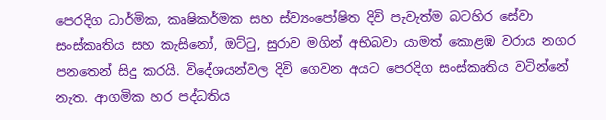පෙරදිග ධාර්මික, කෘෂිකර්මක සහ ස්ව්‍යංපෝෂිත දිවි පැවැත්ම බටහිර සේවා සංස්කෘතිය සහ කැසිනෝ, ඔට්ටු, සුරාව මගින් අභිබවා යාමත් කොළඹ වරාය නගර පනතෙන් සිදු කරයි. විදේශයන්වල දිවි ගෙවන අයට පෙරදිග සංස්කෘතිය වටින්නේ නැත. ආගමික හර පද්ධතිය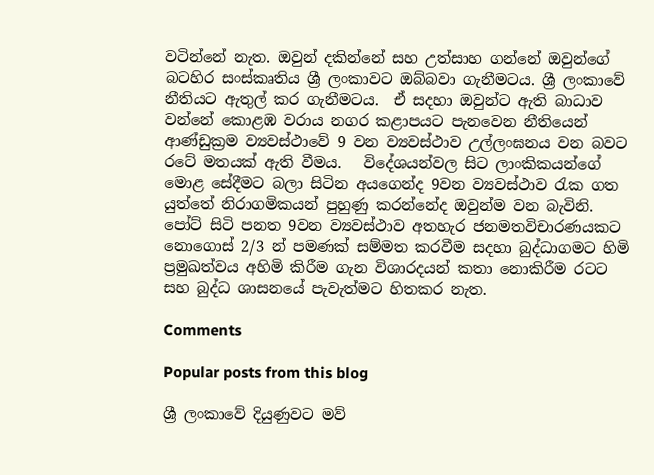වටින්නේ නැත. ඔවුන් දකින්නේ සහ උත්සාහ ගන්නේ ඔවුන්ගේ බටහිර සංස්කෘතිය ශ්‍රී ලංකාවට ඔබ්බවා ගැනීමටය. ශ්‍රී ලංකාවේ නීතියට ඇතුල් කර ගැනීමටය.  ඒ සදහා ඔවුන්ට ඇති බාධාව වන්නේ කොළඹ වරාය නගර කළාපයට පැනවෙන නීතියෙන් ආණ්ඩුක්‍රම ව්‍යවස්ථාවේ 9 වන ව්‍යවස්ථාව උල්ලංඝනය වන බවට රටේ මතයක් ඇති වීමය.   විදේශයන්වල සිට ලාංකිකයන්ගේ මොළ සේදීමට බලා සිටින අයගෙන්ද 9වන ව්‍යවස්ථාව රැක ගත යුත්තේ නිරාගමිකයන් පුහුණු කරන්නේද ඔවුන්ම වන බැවිනි. පෝට් සිටි පනත 9වන ව්‍යවස්ථාව අතහැර ජනමතවිචාරණයකට නොගොස් 2/3 න් පමණක් සම්මත කරවීම සදහා බුද්ධාගමට හිමි ප්‍රමුඛත්වය අහිමි කිරීම ගැන විශාරදයන් කතා නොකිරීම රටට සහ බුද්ධ ශාසනයේ පැවැත්මට හිතකර නැත.

Comments

Popular posts from this blog

ශ්‍රී ලංකාවේ දියුණුවට මව්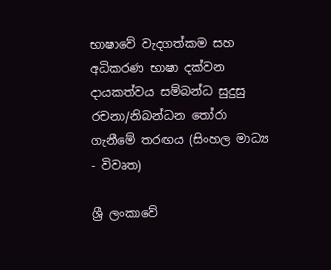භාෂාවේ වැදගත්කම සහ අධිකරණ භාෂා දක්වන දායකත්වය සම්බන්ධ සුදුසු රචනා/නිබන්ධන තෝරා ගැනීමේ තරඟය (සිංහල මාධ්‍ය - විවෘත)

ශ්‍රී ලංකාවේ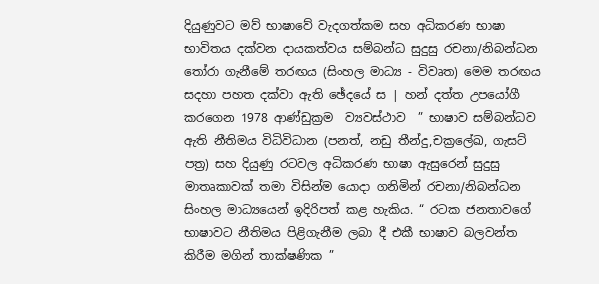දියුණුවට මව් භාෂාවේ වැදගත්කම සහ අධිකරණ භාෂා භාවිතය දක්වන දායකත්වය සම්බන්ධ සුදුසු රචනා/නිබන්ධන තෝරා ගැනීමේ තරඟය (සිංහල මාධ්‍ය - විවෘත) මෙම තරඟය සදහා පහත දක්වා ඇති ඡේදයේ ස | හන් දත්ත උපයෝගී කරගෙන 1978 ආණ්ඩුක්‍රම  ව්‍යවස්ථාව  ” භාෂාව සම්බන්ධව ඇති නීතිමය විධිවිධාන (පනත්, නඩු තීන්දු,චක්‍රලේඛ, ගැසට් පත්‍ර) සහ දියුණු රටවල අධිකරණ භාෂා ඇසුරෙන් සුදුසු මාතෘකාවක් තමා විසින්ම යොදා ගනිමින් රචනා/නිබන්ධන සිංහල මාධ්‍යයෙන් ඉදිරිපත් කළ හැකිය. “ රටක ජනතාවගේ භාෂාවට නීතිමය පිළිගැනීම ලබා දී එකී භාෂාව බලවන්ත කිරීම මගින් තාක්ෂණික ”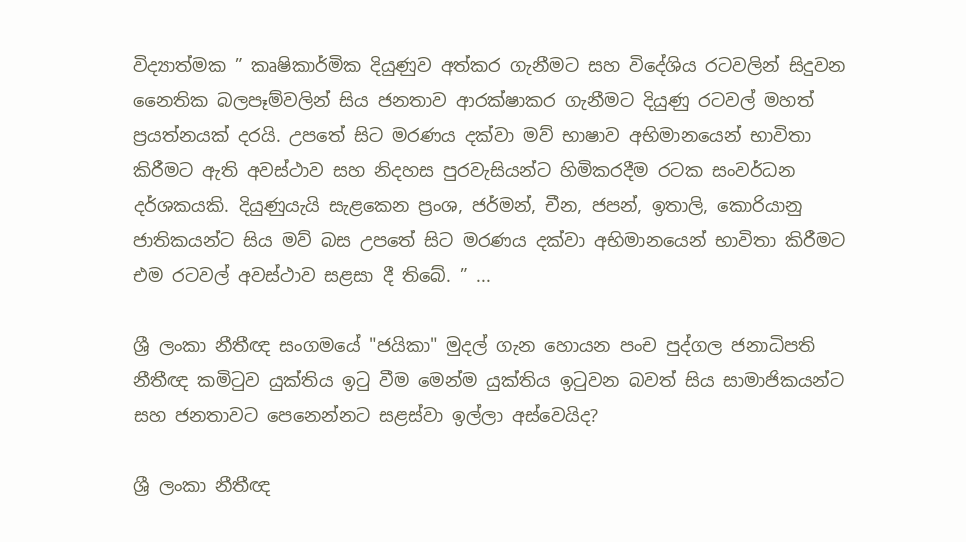විද්‍යාත්මක ” කෘෂිකාර්මික දියුණුව අත්කර ගැනීමට සහ විදේශිය රටවලින් සිදුවන නෛතික බලපෑම්වලින් සිය ජනතාව ආරක්ෂාකර ගැනීමට දියුණු රටවල් මහත් ප්‍රයත්නයක් දරයි. උපතේ සිට මරණය දක්වා මව් භාෂාව අභිමානයෙන් භාවිතා කිරීමට ඇති අවස්ථාව සහ නිදහස පුරවැසියන්ට හිමිකරදීම රටක සංවර්ධන දර්ශකයකි. දියුණුයැයි සැළකෙන ප්‍රංශ, ජර්මන්, චීන, ජපන්, ඉතාලි, කොරියානු ජාතිකයන්ට සිය මව් බස උපතේ සිට මරණය දක්වා අභිමානයෙන් භාවිතා කිරීමට එම රටවල් අවස්ථාව සළසා දී තිබේ. ” ...

ශ්‍රී ලංකා නීතීඥ සංගමයේ "ජයිකා" මුදල් ගැන හොයන පංච පුද්ගල ජනාධිපති නීතීඥ කමිටුව යුක්තිය ඉටු වීම මෙන්ම යුක්තිය ඉටුවන බවත් සිය සාමාජිකයන්ට සහ ජනතාවට පෙනෙන්නට සළස්වා ඉල්ලා අස්වෙයිද?

ශ්‍රී ලංකා නීතීඥ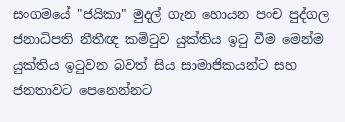සංගමයේ "ජයිකා" මුදල් ගැන හොයන පංච පුද්ගල ජනාධිපති නීතීඥ කමිටුව යුක්තිය ඉටු වීම මෙන්ම යුක්තිය ඉටුවන බවත් සිය සාමාජිකයන්ට සහ ජනතාවට පෙනෙන්නට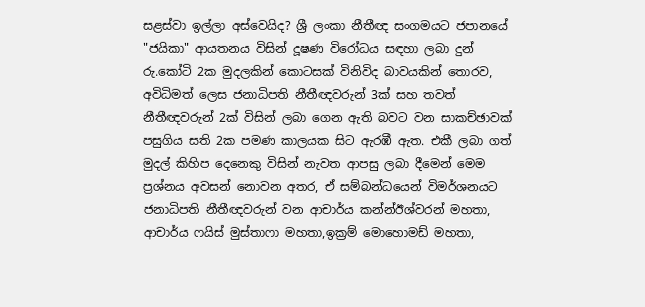සළස්වා ඉල්ලා අස්වෙයිද? ශ්‍රී ලංකා නීතීඥ සංගමයට ජපානයේ "ජයිකා" ආයතනය විසින් දූෂණ විරෝධය සඳහා ලබා දුන් රු.කෝටි 2ක මුදලකින් කොටසක් විනිවිද බාවයකින් තොරව, අවිධිමත් ලෙස ජනාධිපති නීතීඥවරුන් 3ක් සහ තවත් නීතීඥවරුන් 2ක් විසින් ලබා ගෙන ඇති බවට වන සාකච්ඡාවක් පසුගිය සති 2ක පමණ කාලයක සිට ඇරඹී ඇත. එකී ලබා ගත් මුදල් කිහිප දෙනෙකු විසින් නැවත ආපසු ලබා දීමෙන් මෙම ප්‍රශ්නය අවසන් නොවන අතර, ඒ සම්බන්ධයෙන් විමර්ශනයට ජනාධිපති නීතීඥවරුන් වන ආචාර්ය කන්න්ඊශ්වරන් මහතා, ආචාර්ය ෆයිස් මුස්තාෆා මහතා,ඉක්‍රම් මොහොමඩ් මහතා,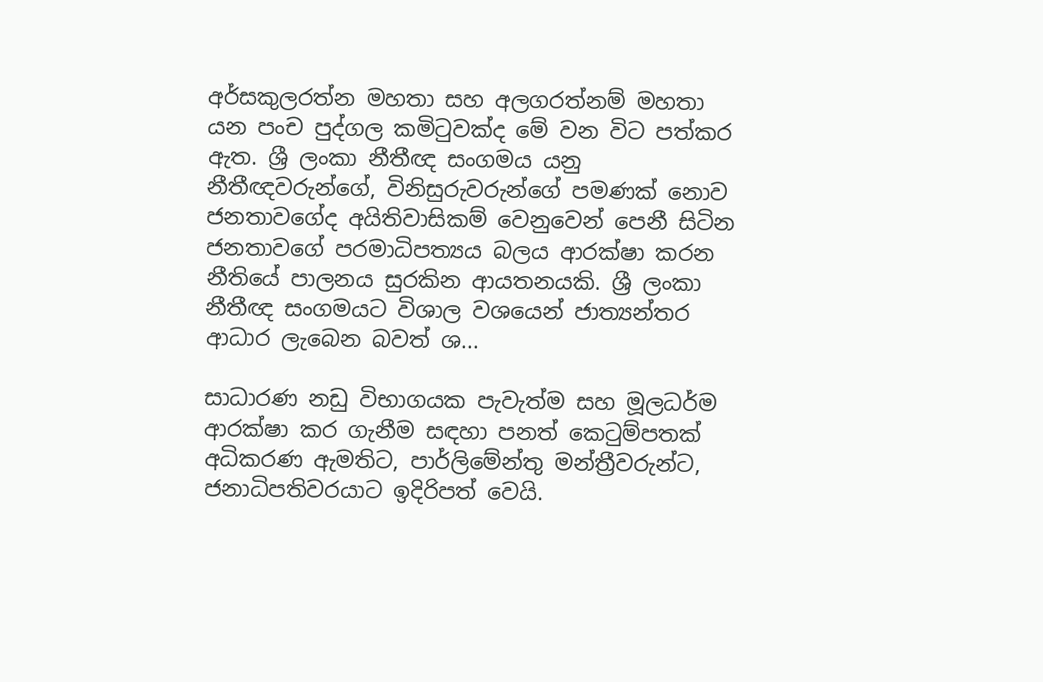අර්සකුලරත්න මහතා සහ අලගරත්නම් මහතා යන පංච පුද්ගල කමිටුවක්ද මේ වන විට පත්කර ඇත. ශ්‍රී ලංකා නීතීඥ සංගමය යනු නීතීඥවරුන්ගේ, විනිසුරුවරුන්ගේ පමණක් නොව ජනතාවගේද අයිතිවාසිකම් වෙනුවෙන් පෙනී සිටින ජනතාවගේ පරමාධිපත්‍යය බලය ආරක්ෂා කරන නීතියේ පාලනය සුරකින ආයතනයකි. ශ්‍රී ලංකා නීතීඥ සංගමයට විශාල වශයෙන් ජාත්‍යන්තර ආධාර ලැබෙන බවත් ශ...

සාධාරණ නඩු විභාගයක පැවැත්ම සහ මූලධර්ම ආරක්ෂා කර ගැනීම ස‍ඳහා පනත් කෙටුම්පතක් අධිකරණ ඇමතිට, පාර්ලිමේන්තු මන්ත්‍රීවරුන්ට, ජනාධිපතිවරයාට ඉදිරිපත් වෙයි.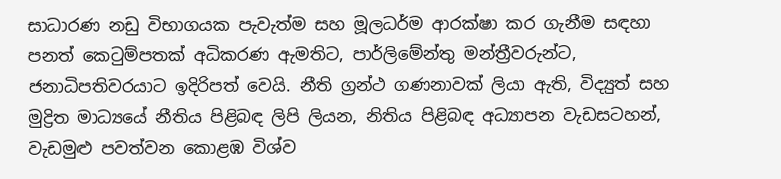සාධාරණ නඩු විභාගයක පැවැත්ම සහ මූලධර්ම ආරක්ෂා කර ගැනීම ස‍ඳහා පනත් කෙටුම්පතක් අධිකරණ ඇමතිට, පාර්ලිමේන්තු මන්ත්‍රීවරුන්ට, ජනාධිපතිවරයාට ඉදිරිපත් වෙයි. නීති ග්‍රන්ථ ගණනාවක් ලියා ඇති, විද්‍යුත් සහ මුද්‍රිත මාධ්‍යයේ නීතිය පිළිබඳ ලිපි ලියන, නිතිය පිළිබඳ අධ්‍යාපන වැඩසටහන්, වැඩමුළු පවත්වන කොළඹ විශ්ව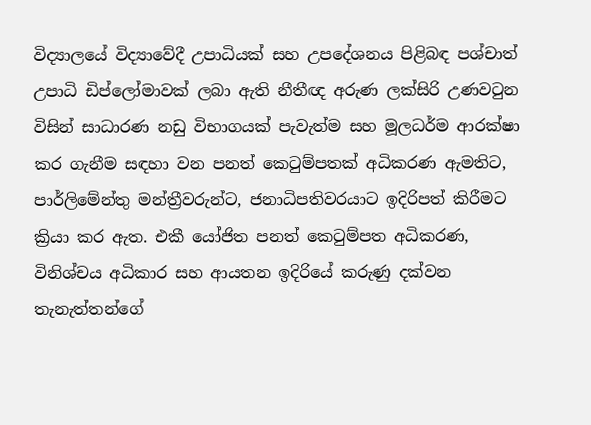විද්‍යාලයේ විද්‍යාවේදී උපාධියක් සහ උපදේශනය පිළිබඳ පශ්චාත් උපාධි ඩිප්ලෝමාවක් ලබා ඇති නීතීඥ අරුණ ලක්සිරි උණවටුන විසින් සාධාරණ නඩු විභාගයක් පැවැත්ම සහ මූලධර්ම ආරක්ෂා කර ගැනීම ස‍ඳහා වන පනත් කෙටුම්පතක් අධිකරණ ඇමතිට, පාර්ලිමේන්තු මන්ත්‍රීවරුන්ට, ජනාධිපතිවරයාට ඉදිරිපත් කිරීමට ක්‍රියා කර ඇත. එකී යෝජිත පනත් කෙටුම්පත අධිකරණ, විනිශ්චය අධිකාර සහ ආයතන ඉදිරියේ කරුණු දක්වන තැනැත්තන්ගේ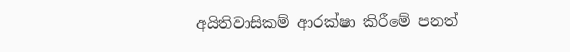අයිතිවාසිකම් ආරක්ෂා කිරීමේ පනත්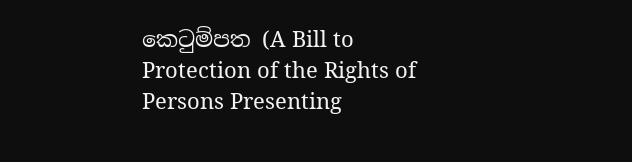කෙටුම්පත (A Bill to Protection of the Rights of Persons Presenting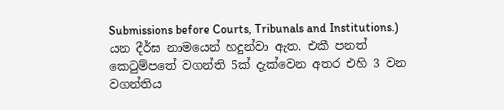Submissions before Courts, Tribunals and Institutions.) යන දීර්ඝ නාමයෙන් හදුන්වා ඇත. එකී පනත් කෙටුම්පතේ වගන්ති 5ක් දැක්වෙන අතර එහි 3 වන වගන්තිය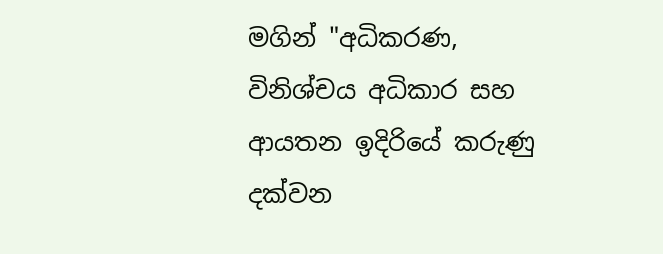මගින් "අධිකරණ, විනිශ්චය අධිකාර සහ ආයතන ඉදිරියේ කරුණු දක්වන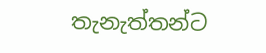තැනැත්තන්ට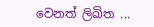වෙනත් ලිඛිත ...